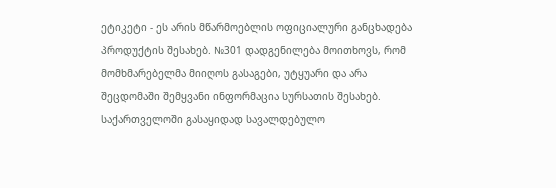ეტიკეტი - ეს არის მწარმოებლის ოფიციალური განცხადება პროდუქტის შესახებ. №301 დადგენილება მოითხოვს, რომ მომხმარებელმა მიიღოს გასაგები, უტყუარი და არა შეცდომაში შემყვანი ინფორმაცია სურსათის შესახებ.
საქართველოში გასაყიდად სავალდებულო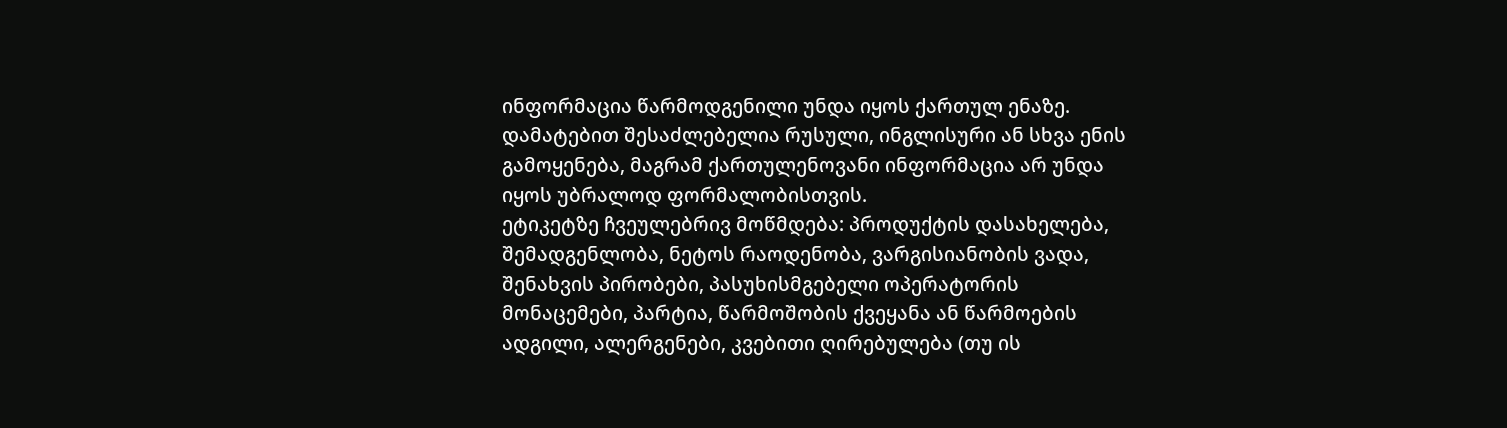ინფორმაცია წარმოდგენილი უნდა იყოს ქართულ ენაზე. დამატებით შესაძლებელია რუსული, ინგლისური ან სხვა ენის გამოყენება, მაგრამ ქართულენოვანი ინფორმაცია არ უნდა იყოს უბრალოდ ფორმალობისთვის.
ეტიკეტზე ჩვეულებრივ მოწმდება: პროდუქტის დასახელება, შემადგენლობა, ნეტოს რაოდენობა, ვარგისიანობის ვადა, შენახვის პირობები, პასუხისმგებელი ოპერატორის მონაცემები, პარტია, წარმოშობის ქვეყანა ან წარმოების ადგილი, ალერგენები, კვებითი ღირებულება (თუ ის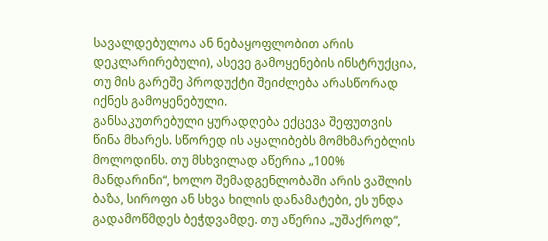სავალდებულოა ან ნებაყოფლობით არის დეკლარირებული), ასევე გამოყენების ინსტრუქცია, თუ მის გარეშე პროდუქტი შეიძლება არასწორად იქნეს გამოყენებული.
განსაკუთრებული ყურადღება ექცევა შეფუთვის წინა მხარეს. სწორედ ის აყალიბებს მომხმარებლის მოლოდინს. თუ მსხვილად აწერია „100% მანდარინი“, ხოლო შემადგენლობაში არის ვაშლის ბაზა, სიროფი ან სხვა ხილის დანამატები, ეს უნდა გადამოწმდეს ბეჭდვამდე. თუ აწერია „უშაქროდ“,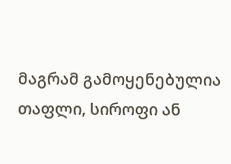მაგრამ გამოყენებულია თაფლი, სიროფი ან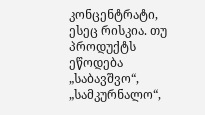კონცენტრატი, ესეც რისკია. თუ პროდუქტს ეწოდება „საბავშვო“, „სამკურნალო“,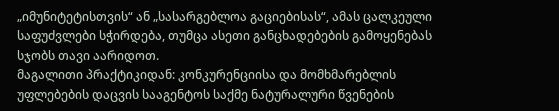„იმუნიტეტისთვის“ ან „სასარგებლოა გაციებისას“, ამას ცალკეული საფუძვლები სჭირდება, თუმცა ასეთი განცხადებების გამოყენებას სჯობს თავი აარიდოთ.
მაგალითი პრაქტიკიდან: კონკურენციისა და მომხმარებლის უფლებების დაცვის სააგენტოს საქმე ნატურალური წვენების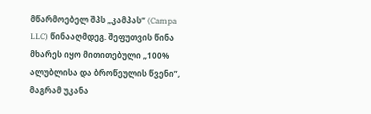მწარმოებელ შპს „კამპას“ (Campa LLC) წინააღმდეგ. შეფუთვის წინა მხარეს იყო მითითებული „100% ალუბლისა და ბროწეულის წვენი”, მაგრამ უკანა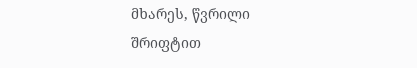მხარეს, წვრილი შრიფტით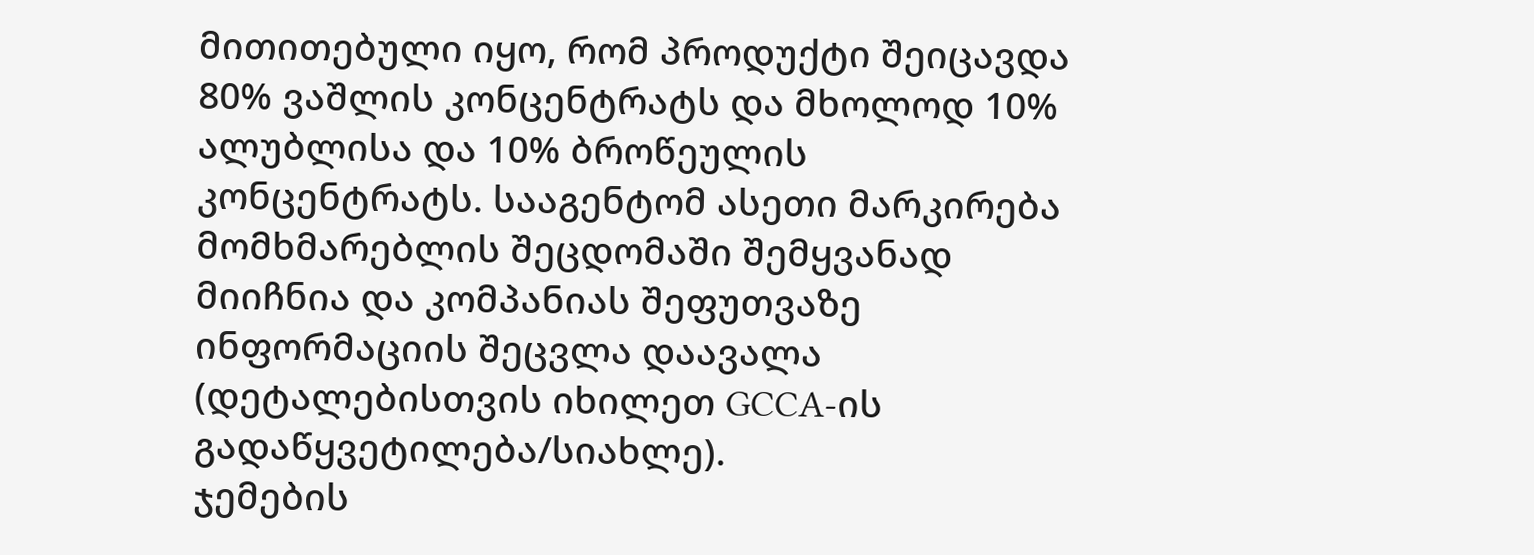მითითებული იყო, რომ პროდუქტი შეიცავდა 80% ვაშლის კონცენტრატს და მხოლოდ 10% ალუბლისა და 10% ბროწეულის კონცენტრატს. სააგენტომ ასეთი მარკირება მომხმარებლის შეცდომაში შემყვანად მიიჩნია და კომპანიას შეფუთვაზე ინფორმაციის შეცვლა დაავალა (დეტალებისთვის იხილეთ GCCA-ის
გადაწყვეტილება/სიახლე).
ჯემების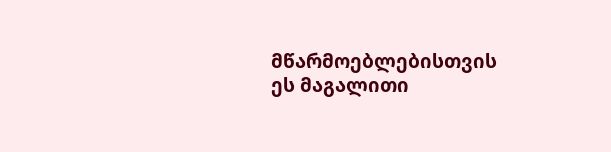მწარმოებლებისთვის ეს მაგალითი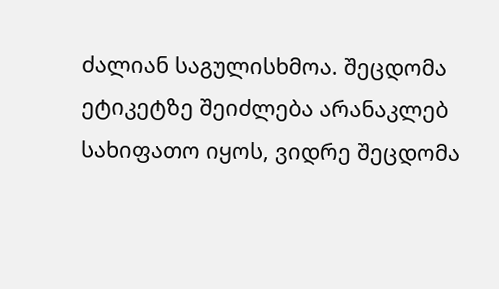ძალიან საგულისხმოა. შეცდომა ეტიკეტზე შეიძლება არანაკლებ სახიფათო იყოს, ვიდრე შეცდომა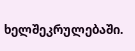ხელშეკრულებაში.